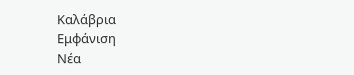Καλάβρια
Εμφάνιση
Νέα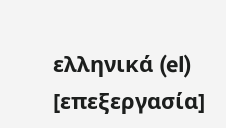ελληνικά (el)
[επεξεργασία]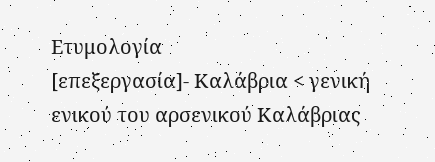Ετυμολογία
[επεξεργασία]- Καλάβρια < γενική ενικού του αρσενικού Καλάβριας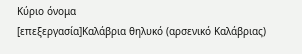Κύριο όνομα
[επεξεργασία]Καλάβρια θηλυκό (αρσενικό Καλάβριας)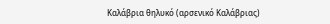Καλάβρια θηλυκό (αρσενικό Καλάβριας)